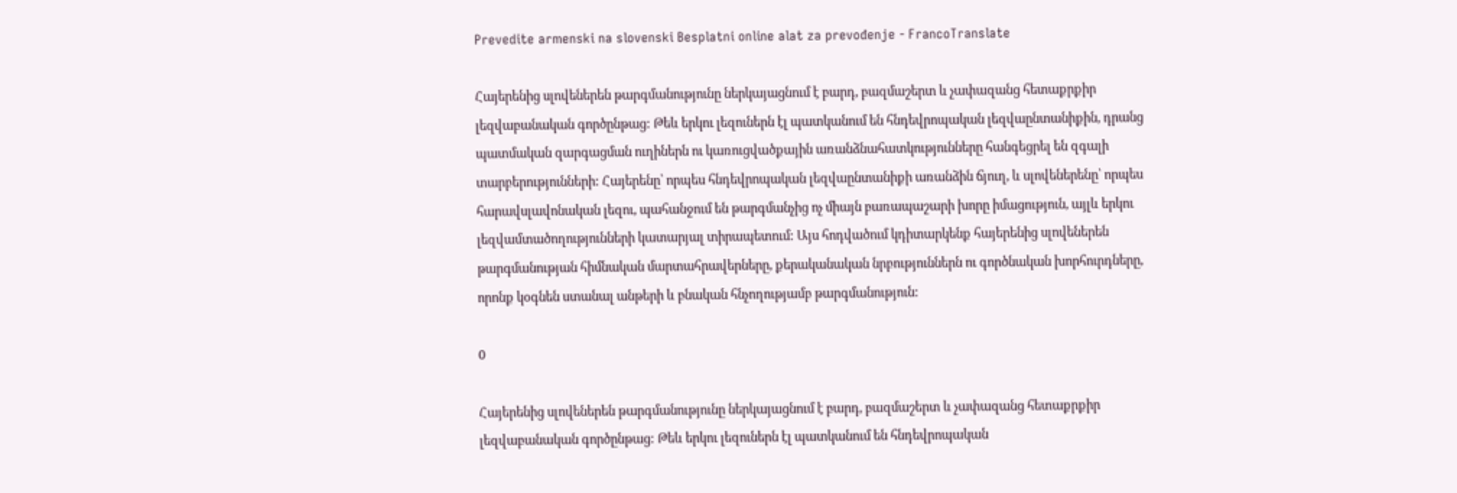Prevedite armenski na slovenski Besplatni online alat za prevođenje - FrancoTranslate

Հայերենից սլովեներեն թարգմանությունը ներկայացնում է բարդ, բազմաշերտ և չափազանց հետաքրքիր լեզվաբանական գործընթաց: Թեև երկու լեզուներն էլ պատկանում են հնդեվրոպական լեզվաընտանիքին, դրանց պատմական զարգացման ուղիներն ու կառուցվածքային առանձնահատկությունները հանգեցրել են զգալի տարբերությունների: Հայերենը՝ որպես հնդեվրոպական լեզվաընտանիքի առանձին ճյուղ, և սլովեներենը՝ որպես հարավսլավոնական լեզու, պահանջում են թարգմանչից ոչ միայն բառապաշարի խորը իմացություն, այլև երկու լեզվամտածողությունների կատարյալ տիրապետում: Այս հոդվածում կդիտարկենք հայերենից սլովեներեն թարգմանության հիմնական մարտահրավերները, քերականական նրբություններն ու գործնական խորհուրդները, որոնք կօգնեն ստանալ անթերի և բնական հնչողությամբ թարգմանություն:

0

Հայերենից սլովեներեն թարգմանությունը ներկայացնում է բարդ, բազմաշերտ և չափազանց հետաքրքիր լեզվաբանական գործընթաց: Թեև երկու լեզուներն էլ պատկանում են հնդեվրոպական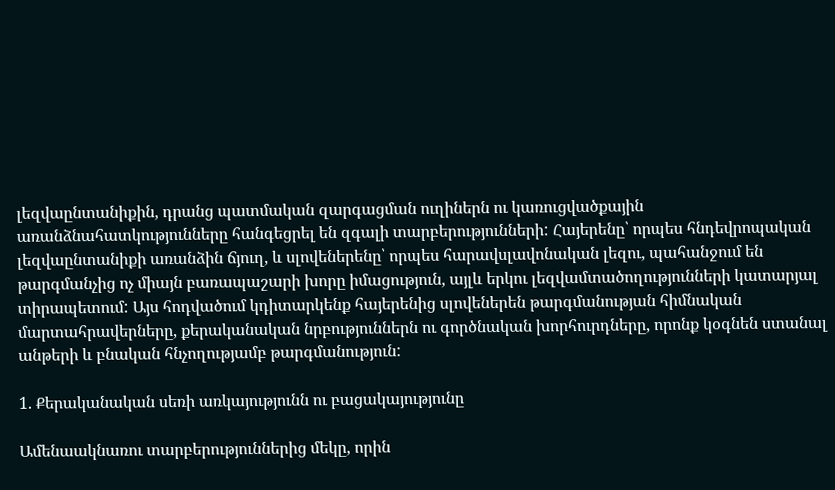լեզվաընտանիքին, դրանց պատմական զարգացման ուղիներն ու կառուցվածքային առանձնահատկությունները հանգեցրել են զգալի տարբերությունների: Հայերենը՝ որպես հնդեվրոպական լեզվաընտանիքի առանձին ճյուղ, և սլովեներենը՝ որպես հարավսլավոնական լեզու, պահանջում են թարգմանչից ոչ միայն բառապաշարի խորը իմացություն, այլև երկու լեզվամտածողությունների կատարյալ տիրապետում: Այս հոդվածում կդիտարկենք հայերենից սլովեներեն թարգմանության հիմնական մարտահրավերները, քերականական նրբություններն ու գործնական խորհուրդները, որոնք կօգնեն ստանալ անթերի և բնական հնչողությամբ թարգմանություն:

1. Քերականական սեռի առկայությունն ու բացակայությունը

Ամենաակնառու տարբերություններից մեկը, որին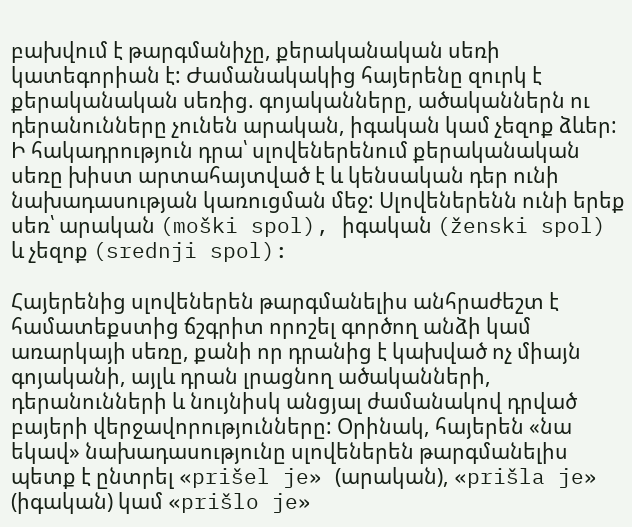բախվում է թարգմանիչը, քերականական սեռի կատեգորիան է: Ժամանակակից հայերենը զուրկ է քերականական սեռից. գոյականները, ածականներն ու դերանունները չունեն արական, իգական կամ չեզոք ձևեր: Ի հակադրություն դրա՝ սլովեներենում քերականական սեռը խիստ արտահայտված է և կենսական դեր ունի նախադասության կառուցման մեջ: Սլովեներենն ունի երեք սեռ՝ արական (moški spol), իգական (ženski spol) և չեզոք (srednji spol):

Հայերենից սլովեներեն թարգմանելիս անհրաժեշտ է համատեքստից ճշգրիտ որոշել գործող անձի կամ առարկայի սեռը, քանի որ դրանից է կախված ոչ միայն գոյականի, այլև դրան լրացնող ածականների, դերանունների և նույնիսկ անցյալ ժամանակով դրված բայերի վերջավորությունները: Օրինակ, հայերեն «նա եկավ» նախադասությունը սլովեներեն թարգմանելիս պետք է ընտրել «prišel je» (արական), «prišla je» (իգական) կամ «prišlo je»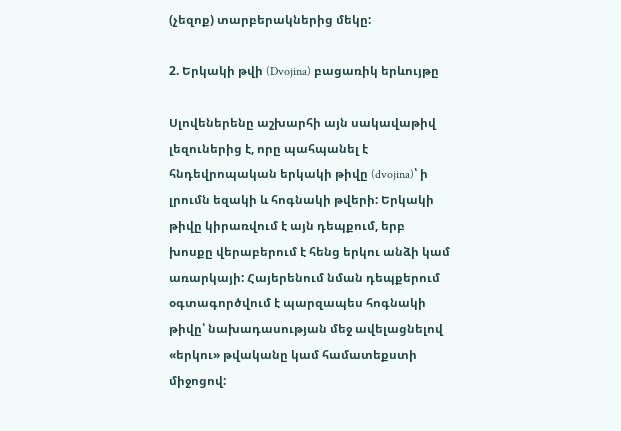(չեզոք) տարբերակներից մեկը:

2. Երկակի թվի (Dvojina) բացառիկ երևույթը

Սլովեներենը աշխարհի այն սակավաթիվ լեզուներից է, որը պահպանել է հնդեվրոպական երկակի թիվը (dvojina)՝ ի լրումն եզակի և հոգնակի թվերի: Երկակի թիվը կիրառվում է այն դեպքում, երբ խոսքը վերաբերում է հենց երկու անձի կամ առարկայի: Հայերենում նման դեպքերում օգտագործվում է պարզապես հոգնակի թիվը՝ նախադասության մեջ ավելացնելով «երկու» թվականը կամ համատեքստի միջոցով: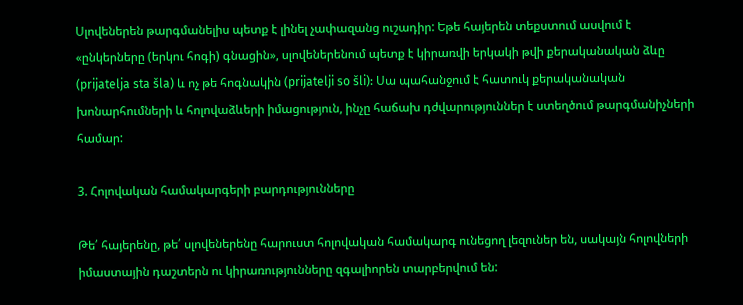Սլովեներեն թարգմանելիս պետք է լինել չափազանց ուշադիր: Եթե հայերեն տեքստում ասվում է «ընկերները (երկու հոգի) գնացին», սլովեներենում պետք է կիրառվի երկակի թվի քերականական ձևը (prijatelja sta šla) և ոչ թե հոգնակին (prijatelji so šli): Սա պահանջում է հատուկ քերականական խոնարհումների և հոլովաձևերի իմացություն, ինչը հաճախ դժվարություններ է ստեղծում թարգմանիչների համար:

3. Հոլովական համակարգերի բարդությունները

Թե՛ հայերենը, թե՛ սլովեներենը հարուստ հոլովական համակարգ ունեցող լեզուներ են, սակայն հոլովների իմաստային դաշտերն ու կիրառությունները զգալիորեն տարբերվում են: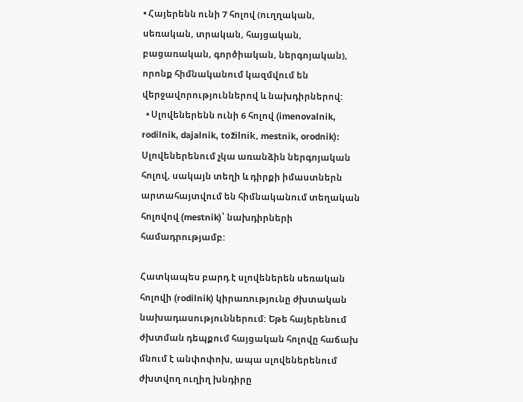• Հայերենն ունի 7 հոլով (ուղղական, սեռական, տրական, հայցական, բացառական, գործիական, ներգոյական), որոնք հիմնականում կազմվում են վերջավորություններով և նախդիրներով:
  • Սլովեներենն ունի 6 հոլով (imenovalnik, rodilnik, dajalnik, tožilnik, mestnik, orodnik): Սլովեներենում չկա առանձին ներգոյական հոլով, սակայն տեղի և դիրքի իմաստներն արտահայտվում են հիմնականում տեղական հոլովով (mestnik)՝ նախդիրների համադրությամբ:

Հատկապես բարդ է սլովեներեն սեռական հոլովի (rodilnik) կիրառությունը ժխտական նախադասություններում: Եթե հայերենում ժխտման դեպքում հայցական հոլովը հաճախ մնում է անփոփոխ, ապա սլովեներենում ժխտվող ուղիղ խնդիրը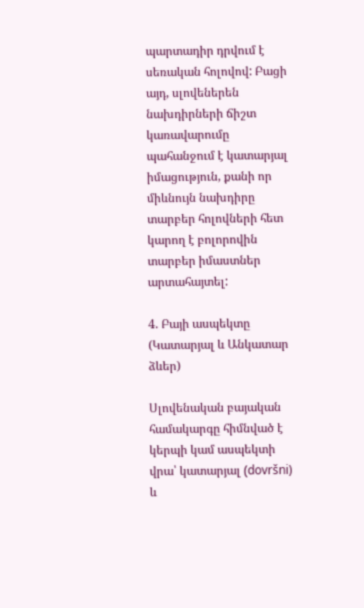պարտադիր դրվում է սեռական հոլովով: Բացի այդ, սլովեներեն նախդիրների ճիշտ կառավարումը պահանջում է կատարյալ իմացություն, քանի որ միևնույն նախդիրը տարբեր հոլովների հետ կարող է բոլորովին տարբեր իմաստներ արտահայտել:

4. Բայի ասպեկտը (Կատարյալ և Անկատար ձևեր)

Սլովենական բայական համակարգը հիմնված է կերպի կամ ասպեկտի վրա՝ կատարյալ (dovršni) և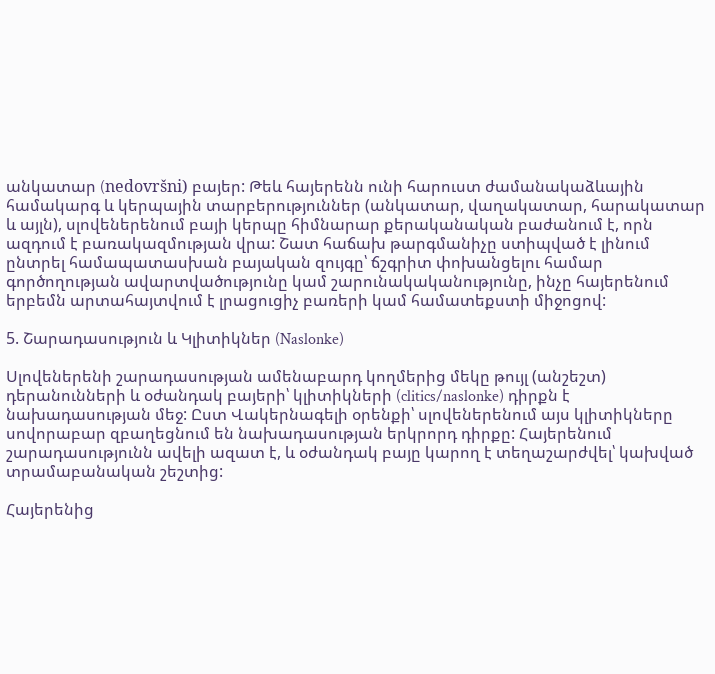անկատար (nedovršni) բայեր: Թեև հայերենն ունի հարուստ ժամանակաձևային համակարգ և կերպային տարբերություններ (անկատար, վաղակատար, հարակատար և այլն), սլովեներենում բայի կերպը հիմնարար քերականական բաժանում է, որն ազդում է բառակազմության վրա: Շատ հաճախ թարգմանիչը ստիպված է լինում ընտրել համապատասխան բայական զույգը՝ ճշգրիտ փոխանցելու համար գործողության ավարտվածությունը կամ շարունակականությունը, ինչը հայերենում երբեմն արտահայտվում է լրացուցիչ բառերի կամ համատեքստի միջոցով:

5. Շարադասություն և Կլիտիկներ (Naslonke)

Սլովեներենի շարադասության ամենաբարդ կողմերից մեկը թույլ (անշեշտ) դերանունների և օժանդակ բայերի՝ կլիտիկների (clitics/naslonke) դիրքն է նախադասության մեջ: Ըստ Վակերնագելի օրենքի՝ սլովեներենում այս կլիտիկները սովորաբար զբաղեցնում են նախադասության երկրորդ դիրքը: Հայերենում շարադասությունն ավելի ազատ է, և օժանդակ բայը կարող է տեղաշարժվել՝ կախված տրամաբանական շեշտից:

Հայերենից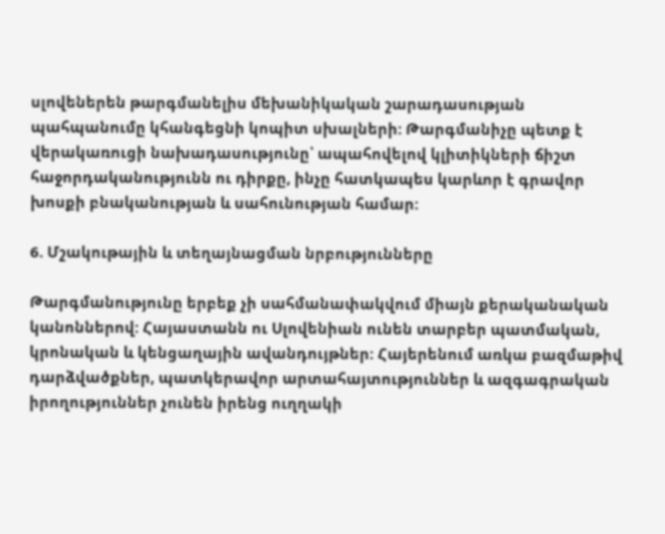սլովեներեն թարգմանելիս մեխանիկական շարադասության պահպանումը կհանգեցնի կոպիտ սխալների: Թարգմանիչը պետք է վերակառուցի նախադասությունը՝ ապահովելով կլիտիկների ճիշտ հաջորդականությունն ու դիրքը, ինչը հատկապես կարևոր է գրավոր խոսքի բնականության և սահունության համար:

6. Մշակութային և տեղայնացման նրբությունները

Թարգմանությունը երբեք չի սահմանափակվում միայն քերականական կանոններով: Հայաստանն ու Սլովենիան ունեն տարբեր պատմական, կրոնական և կենցաղային ավանդույթներ: Հայերենում առկա բազմաթիվ դարձվածքներ, պատկերավոր արտահայտություններ և ազգագրական իրողություններ չունեն իրենց ուղղակի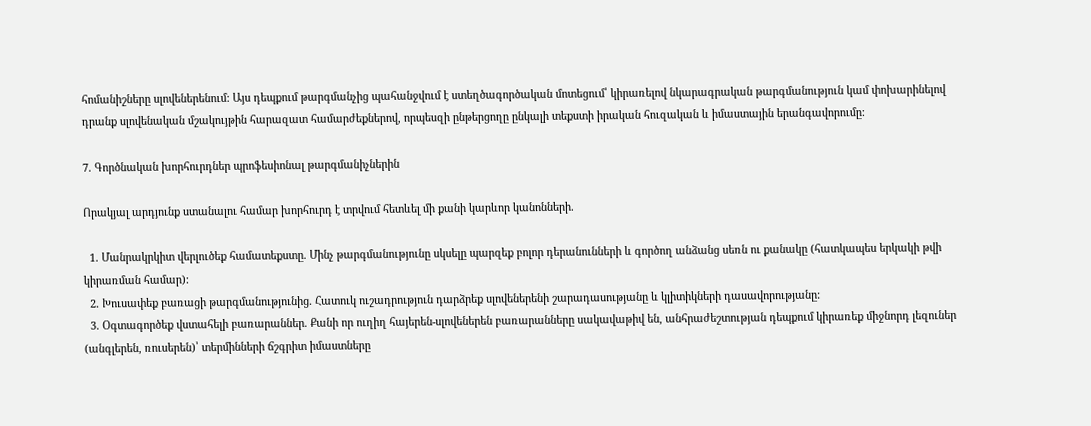հոմանիշները սլովեներենում: Այս դեպքում թարգմանչից պահանջվում է ստեղծագործական մոտեցում՝ կիրառելով նկարագրական թարգմանություն կամ փոխարինելով դրանք սլովենական մշակույթին հարազատ համարժեքներով, որպեսզի ընթերցողը ընկալի տեքստի իրական հուզական և իմաստային երանգավորումը:

7. Գործնական խորհուրդներ պրոֆեսիոնալ թարգմանիչներին

Որակյալ արդյունք ստանալու համար խորհուրդ է տրվում հետևել մի քանի կարևոր կանոնների.

  1. Մանրակրկիտ վերլուծեք համատեքստը. Մինչ թարգմանությունը սկսելը պարզեք բոլոր դերանունների և գործող անձանց սեռն ու քանակը (հատկապես երկակի թվի կիրառման համար):
  2. Խուսափեք բառացի թարգմանությունից. Հատուկ ուշադրություն դարձրեք սլովեներենի շարադասությանը և կլիտիկների դասավորությանը:
  3. Օգտագործեք վստահելի բառարաններ. Քանի որ ուղիղ հայերեն-սլովեներեն բառարանները սակավաթիվ են, անհրաժեշտության դեպքում կիրառեք միջնորդ լեզուներ (անգլերեն, ռուսերեն)՝ տերմինների ճշգրիտ իմաստները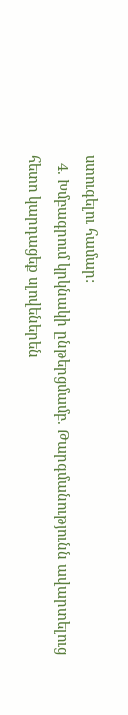ստուգելու համար:
  4. Խմբագրում կրկնակի ընթերցմամբ. Թարգմանությունն ավարտելուց հետո կարդացեք սլովեներեն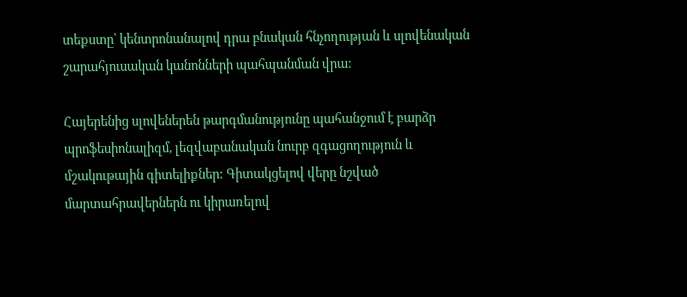տեքստը՝ կենտրոնանալով դրա բնական հնչողության և սլովենական շարահյուսական կանոնների պահպանման վրա:

Հայերենից սլովեներեն թարգմանությունը պահանջում է բարձր պրոֆեսիոնալիզմ, լեզվաբանական նուրբ զգացողություն և մշակութային գիտելիքներ: Գիտակցելով վերը նշված մարտահրավերներն ու կիրառելով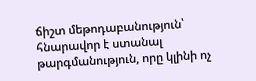ճիշտ մեթոդաբանություն՝ հնարավոր է ստանալ թարգմանություն, որը կլինի ոչ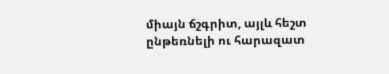միայն ճշգրիտ, այլև հեշտ ընթեռնելի ու հարազատ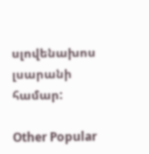սլովենախոս լսարանի համար:

Other Popular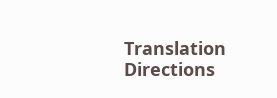Translation Directions